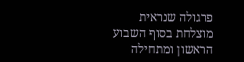פרגולה שנראית מוצלחת בסוף השבוע הראשון ומתחילה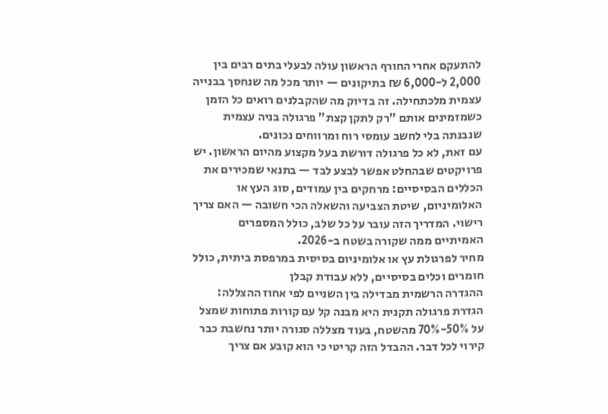להתעקם אחרי החורף הראשון עולה לבעלי בתים רבים בין 2,000 ל-6,000 ₪ בתיקונים — יותר מכל מה שנחסך בבנייה עצמית מלכתחילה. זה בדיוק מה שהקבלנים רואים כל הזמן כשמזמינים אותם "רק לתקן קצת" פרגולה בניה עצמית שנבנתה בלי לחשב עומסי רוח ומרווחים נכונים.
עם זאת, לא כל פרגולה דורשת בעל מקצוע מהיום הראשון. יש פרויקטים שבהחלט אפשר לבצע לבד — בתנאי שמכירים את הכללים הבסיסיים: מרחקים בין עמודים, סוג העץ או האלומיניום, שיטת הצביעה והשאלה הכי חשובה — האם צריך רישוי. המדריך הזה עובר על כל שלב, כולל המספרים האמיתיים ממה שקורה בשטח ב-2026.
מחיר לפרגולת עץ או אלומיניום בסיסית במרפסת ביתית, כולל חומרים וכלים בסיסיים, ללא עבודת קבלן
ההגדרה הרשמית מבדילה בין השניים לפי אחוז ההצללה: הגדרת פרגולה תקנית היא מבנה קל עם קורות פתוחות שמצל על 50%-70% מהשטח, בעוד מצללה סגורה יותר נחשבת כבר קירוי לכל דבר. ההבדל הזה קריטי כי הוא קובע אם צריך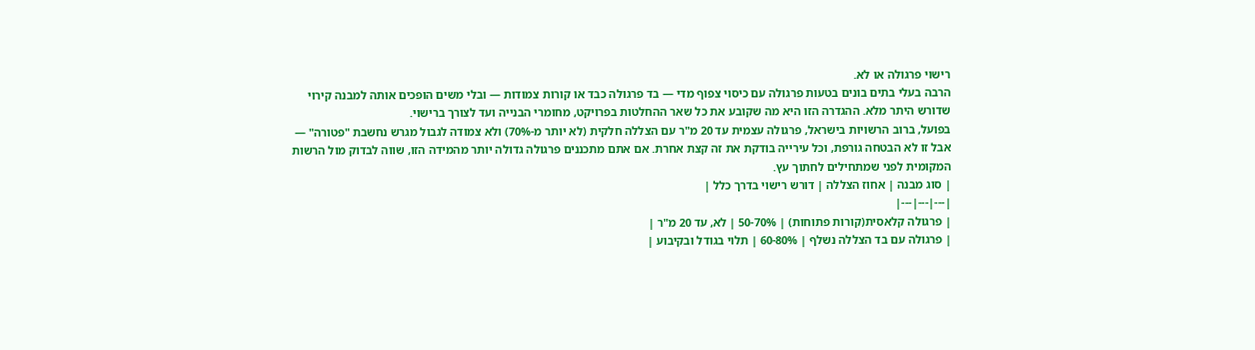רישוי פרגולה או לא.
הרבה בעלי בתים בונים בטעות פרגולה עם כיסוי צפוף מדי — בד פרגולה כבד או קורות צמודות — ובלי משים הופכים אותה למבנה קירוי שדורש היתר מלא. ההגדרה הזו היא מה שקובע את כל שאר ההחלטות בפרויקט, מחומרי הבנייה ועד לצורך ברישוי.
בפועל, ברוב הרשויות בישראל, פרגולה עצמית עד 20 מ"ר עם הצללה חלקית (לא יותר מ-70%) ולא צמודה לגבול מגרש נחשבת "פטורה" — אבל זו לא הבטחה גורפת, וכל עירייה בודקת את זה קצת אחרת. אם אתם מתכננים פרגולה גדולה יותר מהמידה הזו, שווה לבדוק מול הרשות המקומית לפני שמתחילים לחתוך עץ.
| סוג מבנה | אחוז הצללה | דורש רישוי בדרך כלל |
|---|---|---|
| פרגולה קלאסית(קורות פתוחות) | 50-70% | לא, עד 20 מ"ר |
| פרגולה עם בד הצללה נשלף | 60-80% | תלוי בגודל ובקיבוע |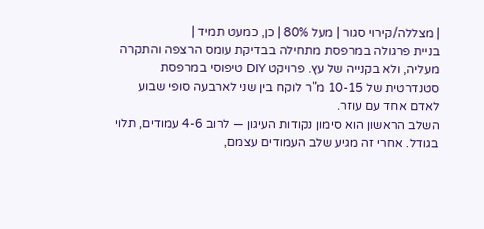| מצללה/קירוי סגור | מעל 80% | כן, כמעט תמיד |
בניית פרגולה במרפסת מתחילה בבדיקת עומס הרצפה והתקרה מעליה, ולא בקנייה של עץ. פרויקט DIY טיפוסי במרפסת סטנדרטית של 10-15 מ"ר לוקח בין שני לארבעה סופי שבוע לאדם אחד עם עוזר.
השלב הראשון הוא סימון נקודות העיגון — לרוב 4-6 עמודים, תלוי בגודל. אחרי זה מגיע שלב העמודים עצמם,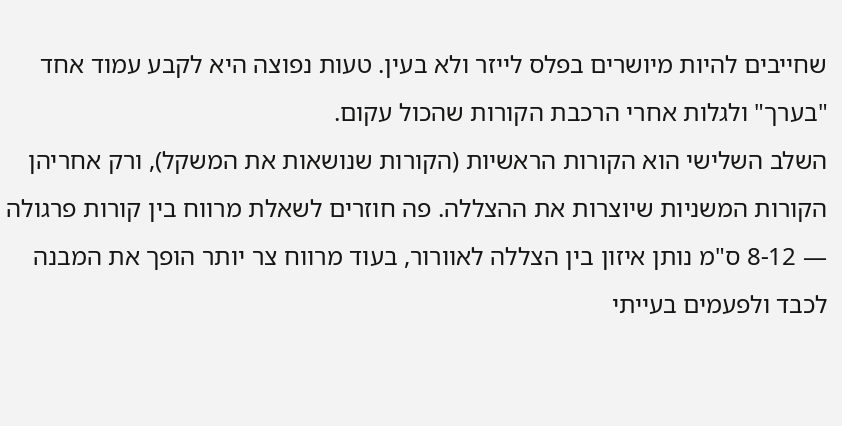שחייבים להיות מיושרים בפלס לייזר ולא בעין. טעות נפוצה היא לקבע עמוד אחד "בערך" ולגלות אחרי הרכבת הקורות שהכול עקום.
השלב השלישי הוא הקורות הראשיות (הקורות שנושאות את המשקל), ורק אחריהן הקורות המשניות שיוצרות את ההצללה. פה חוזרים לשאלת מרווח בין קורות פרגולה — 8-12 ס"מ נותן איזון בין הצללה לאוורור, בעוד מרווח צר יותר הופך את המבנה לכבד ולפעמים בעייתי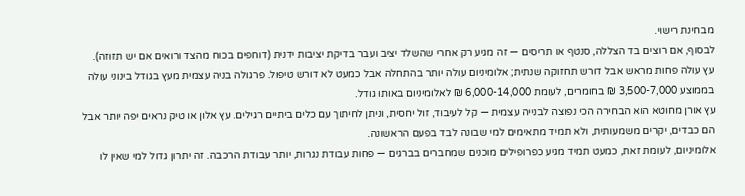מבחינת רישוי.
לבסוף, אם רוצים בד הצללה, סנטף או תריסים — זה מגיע רק אחרי שהשלד יציב ועבר בדיקת יציבות ידנית (דוחפים בכוח מהצד ורואים אם יש תזוזה).
עץ עולה פחות מראש אבל דורש תחזוקה שנתית; אלומיניום עולה יותר בהתחלה אבל כמעט לא דורש טיפול. פרגולה בניה עצמית מעץ בגודל בינוני עולה בממוצע 3,500-7,000 ₪ בחומרים, לעומת 6,000-14,000 ₪ לאלומיניום באותו גודל.
עץ אורן מחוטא הוא הבחירה הכי נפוצה לבנייה עצמית — קל לעיבוד, זול יחסית, וניתן לחיתוך עם כלים ביתיים רגילים. עץ אלון או טיק נראים יפה יותר אבל הם כבדים, יקרים משמעותית, ולא תמיד מתאימים למי שבונה לבד בפעם הראשונה.
אלומיניום, לעומת זאת, כמעט תמיד מגיע כפרופילים מוכנים שמחברים בברגים — פחות עבודת נגרות, יותר עבודת הרכבה. זה יתרון גדול למי שאין לו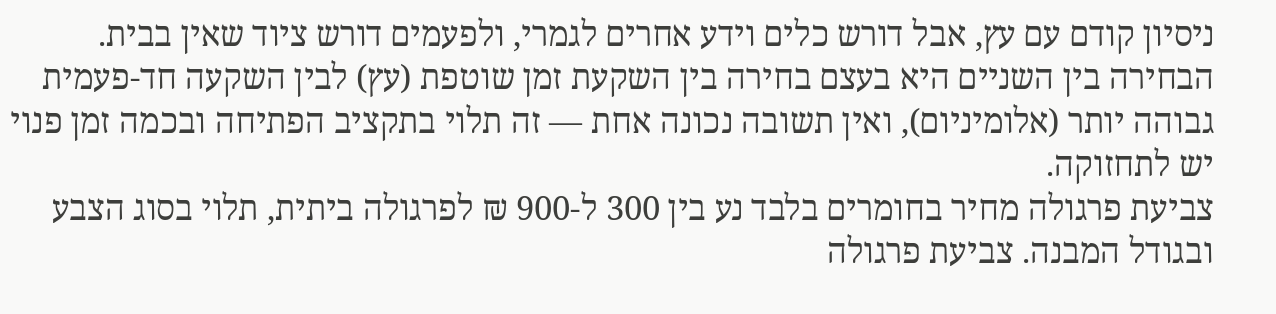ניסיון קודם עם עץ, אבל דורש כלים וידע אחרים לגמרי, ולפעמים דורש ציוד שאין בבית.
הבחירה בין השניים היא בעצם בחירה בין השקעת זמן שוטפת (עץ) לבין השקעה חד-פעמית גבוהה יותר (אלומיניום), ואין תשובה נכונה אחת — זה תלוי בתקציב הפתיחה ובכמה זמן פנוי יש לתחזוקה.
צביעת פרגולה מחיר בחומרים בלבד נע בין 300 ל-900 ₪ לפרגולה ביתית, תלוי בסוג הצבע ובגודל המבנה. צביעת פרגולה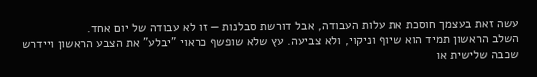עשה זאת בעצמך חוסכת את עלות העבודה, אבל דורשת סבלנות — זו לא עבודה של יום אחד.
השלב הראשון תמיד הוא שיוף וניקוי, ולא צביעה. עץ שלא שופשף כראוי "יבלע" את הצבע הראשון ויידרש שכבה שלישית או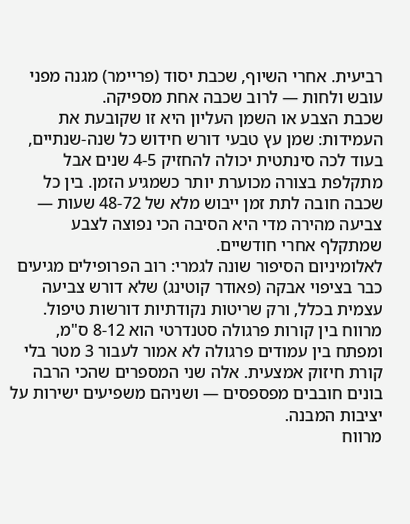רביעית. אחרי השיוף, שכבת יסוד (פריימר) מגנה מפני עובש ולחות — לרוב שכבה אחת מספיקה.
שכבת הצבע או השמן העליון היא זו שקובעת את העמידות: שמן עץ טבעי דורש חידוש כל שנה-שנתיים, בעוד לכה סינתטית יכולה להחזיק 4-5 שנים אבל מתקלפת בצורה מכוערת יותר כשמגיע הזמן. בין כל שכבה חובה לתת זמן ייבוש מלא של 48-72 שעות — צביעה מהירה מדי היא הסיבה הכי נפוצה לצבע שמתקלף אחרי חודשיים.
לאלומיניום הסיפור שונה לגמרי: רוב הפרופילים מגיעים כבר בציפוי אבקה (פאודר קוטינג) שלא דורש צביעה עצמית בכלל, ורק שריטות נקודתיות דורשות טיפול.
מרווח בין קורות פרגולה סטנדרטי הוא 8-12 ס"מ, ומפתח בין עמודים פרגולה לא אמור לעבור 3 מטר בלי קורת חיזוק אמצעית. אלה שני המספרים שהכי הרבה בונים חובבים מפספסים — ושניהם משפיעים ישירות על יציבות המבנה.
מרווח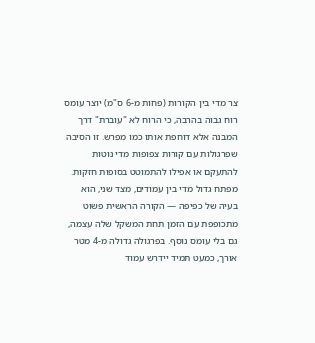צר מדי בין הקורות (פחות מ-6 ס"מ) יוצר עומס רוח גבוה בהרבה, כי הרוח לא "עוברת" דרך המבנה אלא דוחפת אותו כמו מפרש. זו הסיבה שפרגולות עם קורות צפופות מדי נוטות להתעקם או אפילו להתמוטט בסופות חזקות.
מפתח גדול מדי בין עמודים, מצד שני, הוא בעיה של כפיפה — הקורה הראשית פשוט מתכופפת עם הזמן תחת המשקל שלה עצמה, גם בלי עומס נוסף. בפרגולה גדולה מ-4 מטר אורך, כמעט תמיד יידרש עמוד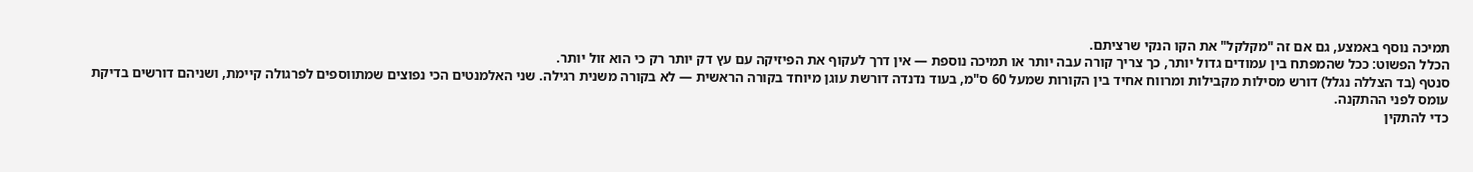תמיכה נוסף באמצע, גם אם זה "מקלקל" את הקו הנקי שרציתם.
הכלל הפשוט: ככל שהמפתח בין עמודים גדול יותר, כך צריך קורה עבה יותר או תמיכה נוספת — אין דרך לעקוף את הפיזיקה עם עץ דק יותר רק כי הוא זול יותר.
סנטף (בד הצללה נגלל) דורש מסילות מקבילות ומרווח אחיד בין הקורות שמעל 60 ס"מ, בעוד נדנדה דורשת עוגן מיוחד בקורה הראשית — לא בקורה משנית רגילה. שני האלמנטים הכי נפוצים שמתווספים לפרגולה קיימת, ושניהם דורשים בדיקת עומס לפני ההתקנה.
כדי להתקין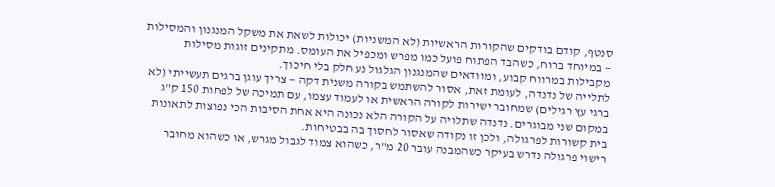סנטף, קודם בודקים שהקורות הראשיות (לא המשניות) יכולות לשאת את משקל המנגנון והמסילות — במיוחד ברוח, כשהבד הפתוח פועל כמו מפרש ומכפיל את העומס. מתקינים זוגות מסילות מקבילות במרווח קבוע, ומוודאים שהמנגנון הגלגול נע חלק בלי חיכוך.
לתלייה של נדנדה, לעומת זאת, אסור להשתמש בקורה משנית דקה — צריך עוגן ברגים תעשייתי (לא ברגי עץ רגילים) שמחובר ישירות לקורה הראשית או לעמוד עצמו, עם תמיכה של לפחות 150 ק"ג במקום שני מבוגרים. נדנדה שתלויה על הקורה הלא נכונה היא אחת הסיבות הכי נפוצות לתאונות בית קשורות לפרגולה, ולכן זו נקודה שאסור לחסוך בה בבטיחות.
רישוי פרגולה נדרש בעיקר כשהמבנה עובר 20 מ"ר, כשהוא צמוד לגבול מגרש, או כשהוא מחובר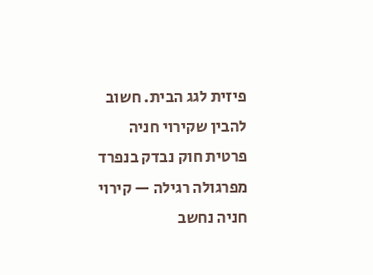פיזית לגג הבית. חשוב להבין שקירוי חניה פרטית חוק נבדק בנפרד מפרגולה רגילה — קירוי חניה נחשב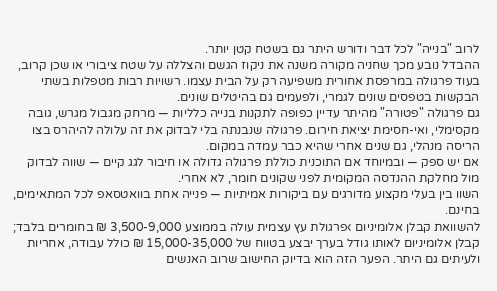לרוב "בנייה" לכל דבר ודורש היתר גם בשטח קטן יותר.
ההבדל נובע מכך שחניה מקורה משנה את ניקוז הגשם והצללה על שטח ציבורי או שכן קרוב, בעוד פרגולה במרפסת אחורית משפיעה רק על הבית עצמו. רשויות רבות מטפלות בשתי הבקשות בטפסים שונים לגמרי, ולפעמים גם בהיטלים שונים.
גם פרגולה "פטורה" מהיתר עדיין כפופה לתקנות בנייה כלליות — מרחק מגבול מגרש, גובה מקסימלי, ואי-חסימת יציאת חירום. פרגולה שנבנתה בלי לבדוק את זה עלולה להיהרס בצו הריסה מנהלי, גם שנים אחרי שהיא כבר עמדה במקום.
אם יש ספק — ובמיוחד אם התוכנית כוללת פרגולה גדולה או חיבור לגג קיים — שווה לבדוק מול מחלקת ההנדסה המקומית לפני שקונים חומר, לא אחרי.
השוו בין בעלי מקצוע מדורגים עם ביקורות אמיתיות — פנייה אחת בוואטסאפ לכל המתאימים, בחינם.
להשוואת קבלן אלומיניום ›פרגולת עץ עצמית עולה בממוצע 3,500-9,000 ₪ בחומרים בלבד; קבלן אלומיניום לאותו גודל בערך יבצע בטווח של 15,000-35,000 ₪ כולל עבודה, אחריות ולעיתים גם היתר. הפער הזה הוא בדיוק החישוב שרוב האנשים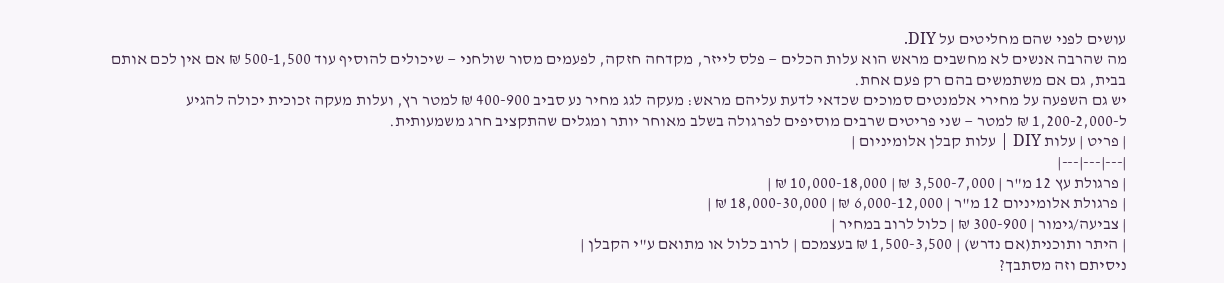עושים לפני שהם מחליטים על DIY.
מה שהרבה אנשים לא מחשבים מראש הוא עלות הכלים — פלס לייזר, מקדחה חזקה, לפעמים מסור שולחני — שיכולים להוסיף עוד 500-1,500 ₪ אם אין לכם אותם בבית, גם אם משתמשים בהם רק פעם אחת.
יש גם השפעה על מחירי אלמנטים סמוכים שכדאי לדעת עליהם מראש: מעקה לגג מחיר נע סביב 400-900 ₪ למטר רץ, ועלות מעקה זכוכית יכולה להגיע ל-1,200-2,000 ₪ למטר — שני פריטים שרבים מוסיפים לפרגולה בשלב מאוחר יותר ומגלים שהתקציב חרג משמעותית.
| פריט | עלות DIY | עלות קבלן אלומיניום |
|---|---|---|
| פרגולת עץ 12 מ"ר | 3,500-7,000 ₪ | 10,000-18,000 ₪ |
| פרגולת אלומיניום 12 מ"ר | 6,000-12,000 ₪ | 18,000-30,000 ₪ |
| צביעה/גימור | 300-900 ₪ | כלול לרוב במחיר |
| היתר ותוכנית(אם נדרש) | 1,500-3,500 ₪ בעצמכם | לרוב כלול או מתואם ע"י הקבלן |
ניסיתם וזה מסתבך?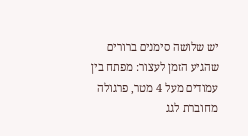יש שלושה סימנים ברורים שהגיע הזמן לעצור: מפתח בין עמודים מעל 4 מטר, פרגולה מחוברת לגג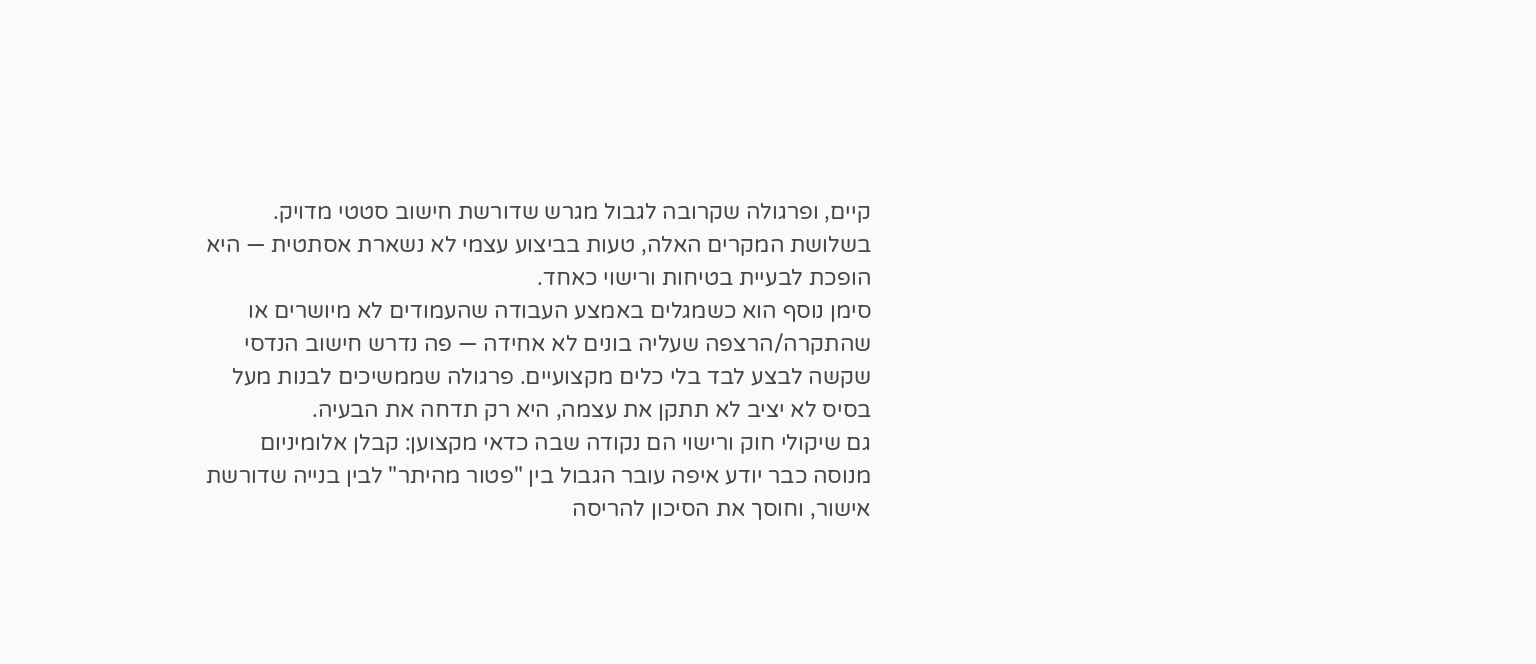קיים, ופרגולה שקרובה לגבול מגרש שדורשת חישוב סטטי מדויק. בשלושת המקרים האלה, טעות בביצוע עצמי לא נשארת אסתטית — היא הופכת לבעיית בטיחות ורישוי כאחד.
סימן נוסף הוא כשמגלים באמצע העבודה שהעמודים לא מיושרים או שהתקרה/הרצפה שעליה בונים לא אחידה — פה נדרש חישוב הנדסי שקשה לבצע לבד בלי כלים מקצועיים. פרגולה שממשיכים לבנות מעל בסיס לא יציב לא תתקן את עצמה, היא רק תדחה את הבעיה.
גם שיקולי חוק ורישוי הם נקודה שבה כדאי מקצוען: קבלן אלומיניום מנוסה כבר יודע איפה עובר הגבול בין "פטור מהיתר" לבין בנייה שדורשת אישור, וחוסך את הסיכון להריסה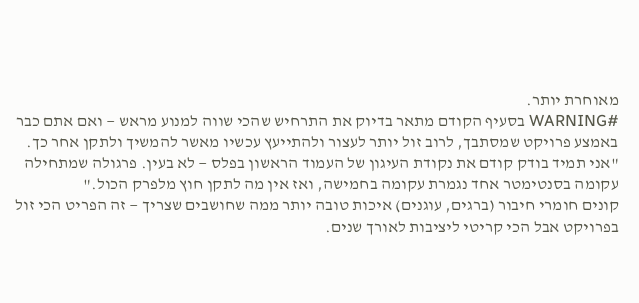מאוחרת יותר.
#WARNING בסעיף הקודם מתאר בדיוק את התרחיש שהכי שווה למנוע מראש — ואם אתם כבר באמצע פרויקט שמסתבך, לרוב זול יותר לעצור ולהתייעץ עכשיו מאשר להמשיך ולתקן אחר כך.
"אני תמיד בודק קודם את נקודת העיגון של העמוד הראשון בפלס — לא בעין. פרגולה שמתחילה עקומה בסנטימטר אחד נגמרת עקומה בחמישה, ואז אין מה לתקן חוץ מלפרק הכול."
קונים חומרי חיבור (ברגים, עוגנים) איכות טובה יותר ממה שחושבים שצריך — זה הפריט הכי זול בפרויקט אבל הכי קריטי ליציבות לאורך שנים.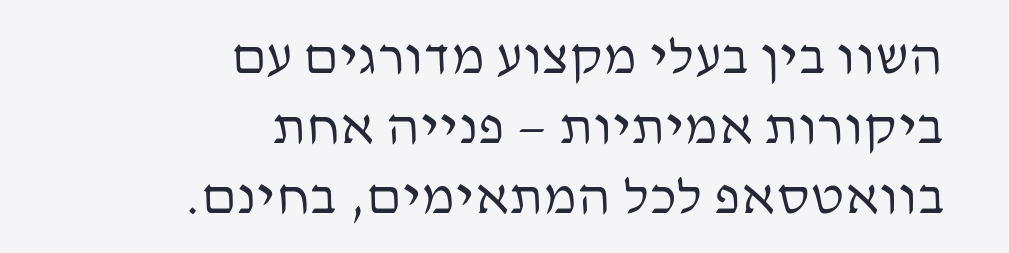השוו בין בעלי מקצוע מדורגים עם ביקורות אמיתיות — פנייה אחת בוואטסאפ לכל המתאימים, בחינם.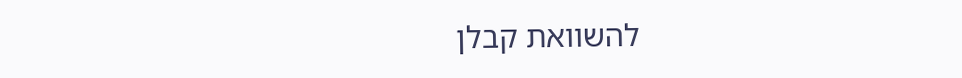להשוואת קבלן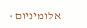אלומיניום ›